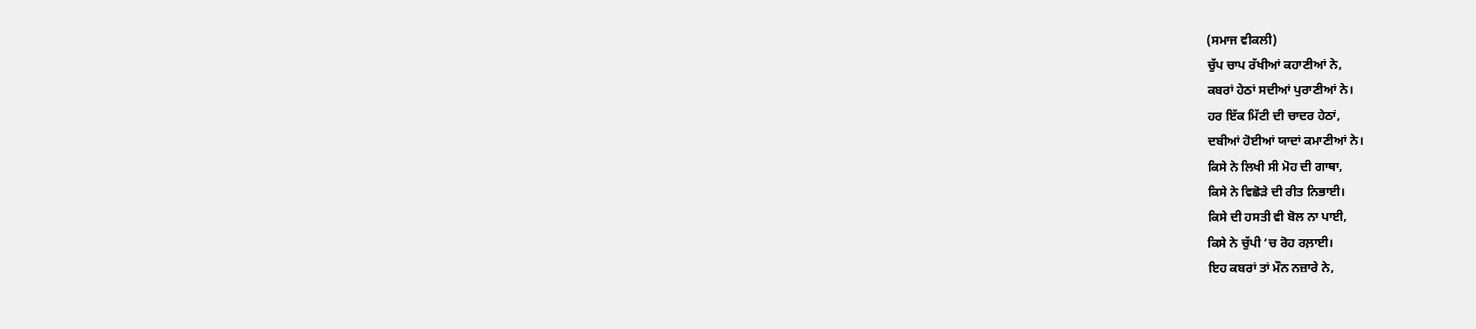(ਸਮਾਜ ਵੀਕਲੀ)
ਚੁੱਪ ਚਾਪ ਰੱਖੀਆਂ ਕਹਾਣੀਆਂ ਨੇ,
ਕਬਰਾਂ ਹੇਠਾਂ ਸਦੀਆਂ ਪੁਰਾਣੀਆਂ ਨੇ।
ਹਰ ਇੱਕ ਮਿੱਟੀ ਦੀ ਚਾਦਰ ਹੇਠਾਂ,
ਦਬੀਆਂ ਹੋਈਆਂ ਯਾਦਾਂ ਕਮਾਣੀਆਂ ਨੇ।
ਕਿਸੇ ਨੇ ਲਿਖੀ ਸੀ ਮੋਹ ਦੀ ਗਾਥਾ,
ਕਿਸੇ ਨੇ ਵਿਛੋੜੇ ਦੀ ਰੀਤ ਨਿਭਾਈ।
ਕਿਸੇ ਦੀ ਹਸਤੀ ਵੀ ਬੋਲ ਨਾ ਪਾਈ,
ਕਿਸੇ ਨੇ ਚੁੱਪੀ ‘ਚ ਰੋਹ ਰਲ਼ਾਈ।
ਇਹ ਕਬਰਾਂ ਤਾਂ ਮੌਨ ਨਜ਼ਾਰੇ ਨੇ,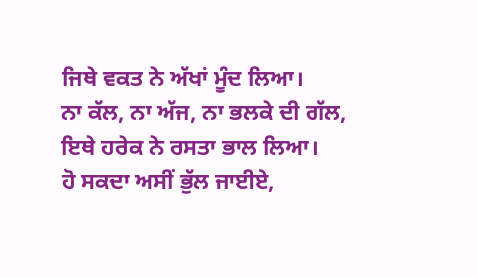ਜਿਥੇ ਵਕਤ ਨੇ ਅੱਖਾਂ ਮੂੰਦ ਲਿਆ।
ਨਾ ਕੱਲ, ਨਾ ਅੱਜ, ਨਾ ਭਲਕੇ ਦੀ ਗੱਲ,
ਇਥੇ ਹਰੇਕ ਨੇ ਰਸਤਾ ਭਾਲ ਲਿਆ।
ਹੋ ਸਕਦਾ ਅਸੀਂ ਭੁੱਲ ਜਾਈਏ,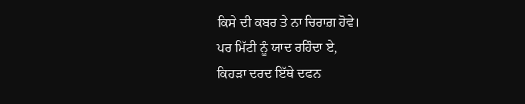ਕਿਸੇ ਦੀ ਕਬਰ ਤੇ ਨਾ ਚਿਰਾਗ਼ ਹੋਵੇ।
ਪਰ ਮਿੱਟੀ ਨੂੰ ਯਾਦ ਰਹਿੰਦਾ ਏ,
ਕਿਹੜਾ ਦਰਦ ਇੱਥੇ ਦਫਨ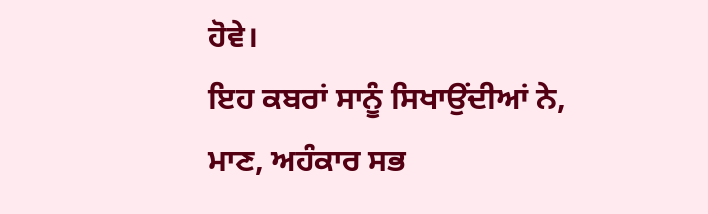ਹੋਵੇ।
ਇਹ ਕਬਰਾਂ ਸਾਨੂੰ ਸਿਖਾਉਂਦੀਆਂ ਨੇ,
ਮਾਣ, ਅਹੰਕਾਰ ਸਭ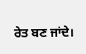ਰੇਤ ਬਣ ਜਾਂਦੇ।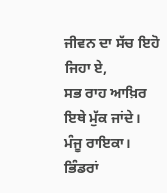ਜੀਵਨ ਦਾ ਸੱਚ ਇਹੋ ਜਿਹਾ ਏ,
ਸਭ ਰਾਹ ਆਖ਼ਿਰ ਇਥੇ ਮੁੱਕ ਜਾਂਦੇ।
ਮੰਜੂ ਰਾਇਕਾ।
ਭਿੰਡਰਾਂ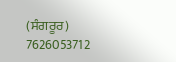(ਸੰਗਰੂਰ)
7626053712